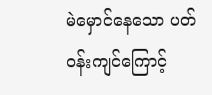မဲမှောင်နေသော ပတ်ဝန်းကျင်ကြောင့်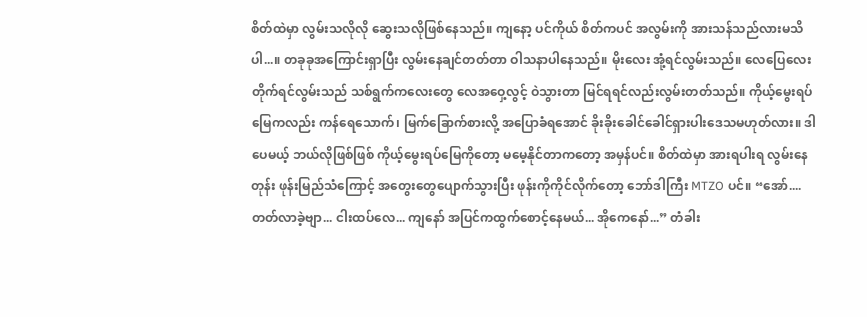စိတ်ထဲမှာ လွမ်းသလိုလို ဆွေးသလိုဖြစ်နေသည်။ ကျနော့ ပင်ကိုယ် စိတ်ကပင် အလွမ်းကို အားသန်သည်လားမသိပါ...။ တခုခုအကြောင်းရှာပြီး လွမ်းနေချင်တတ်တာ ဝါသနာပါနေသည်။ မိုးလေး အုံ့ရင်လွမ်းသည်။ လေပြေလေး တိုက်ရင်လွမ်းသည် သစ်ရွက်ကလေးတွေ လေအဝှေ့လွင့် ဝဲသွားတာ မြင်ရရင်လည်းလွမ်းတတ်သည်။ ကိုယ့်မွေးရပ်မြေကလည်း ကန်ရေသောက်၊ မြက်ခြောက်စားလို့ အပြောခံရအောင် ခိုးခိုးခေါင်ခေါင်ရှားပါးဒေသမဟုတ်လား။ ဒါပေမယ့် ဘယ်လိုဖြစ်ဖြစ် ကိုယ့်မွေးရပ်မြေကိုတော့ မမေ့နိုင်တာကတော့ အမှန်ပင်။ စိတ်ထဲမှာ အားရပါးရ လွမ်းနေတုန်း ဖုန်းမြည်သံကြောင့် အတွေးတွေပျောက်သွားပြီး ဖုန်းကိုကိုင်လိုက်တော့ ဘော်ဒါကြီး MTZO ပင်။ “အော်.... တတ်လာခဲ့ဗျာ... ငါးထပ်လေ... ကျနော် အပြင်ကထွက်စောင့်နေမယ်... အိုကေနော်...” တံခါး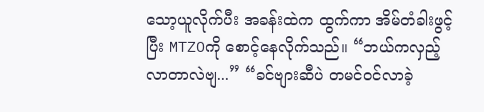သော့ယူလိုက်ပီး အခန်းထဲက ထွက်ကာ အိမ်တံခါးဖွင့်ပြီး MTZOကို စောင့်နေလိုက်သည်။ “ဘယ်ကလှည့်လာတာလဲဗျ...” “ခင်ဗျားဆီပဲ တမင်ဝင်လာခဲ့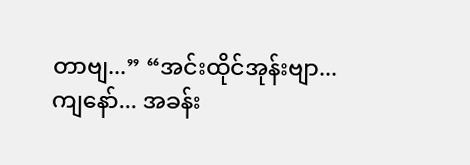တာဗျ...” “အင်းထိုင်အုန်းဗျာ... ကျနော်... အခန်း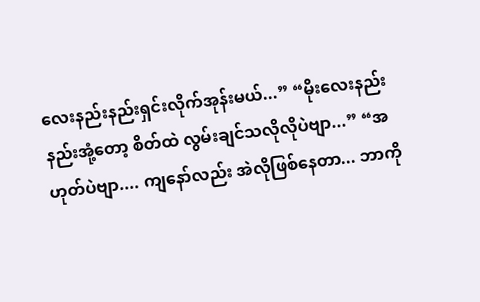လေးနည်းနည်းရှင်းလိုက်အုန်းမယ်...” “မိုးလေးနည်းနည်းအုံ့တော့ စိတ်ထဲ လွမ်းချင်သလိုလိုပဲဗျာ...” “အဟုတ်ပဲဗျာ.... ကျနော်လည်း အဲလိုဖြစ်နေတာ... ဘာကို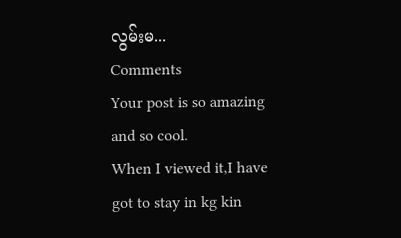လွမ်းမ...
Comments
Your post is so amazing and so cool.
When I viewed it,I have got to stay in kg kin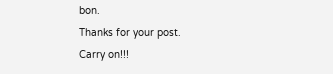bon.
Thanks for your post.
Carry on!!!